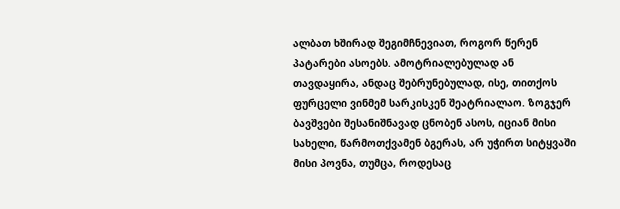ალბათ ხშირად შეგიმჩნევიათ, როგორ წერენ პატარები ასოებს. ამოტრიალებულად ან თავდაყირა, ანდაც შებრუნებულად, ისე, თითქოს ფურცელი ვინმემ სარკისკენ შეატრიალაო. ზოგჯერ ბავშვები შესანიშნავად ცნობენ ასოს, იციან მისი სახელი, წარმოთქვამენ ბგერას, არ უჭირთ სიტყვაში მისი პოვნა, თუმცა, როდესაც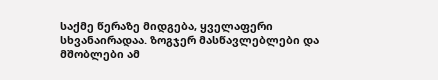საქმე წერაზე მიდგება, ყველაფერი სხვანაირადაა. ზოგჯერ მასწავლებლები და მშობლები ამ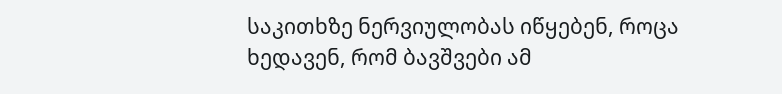საკითხზე ნერვიულობას იწყებენ, როცა ხედავენ, რომ ბავშვები ამ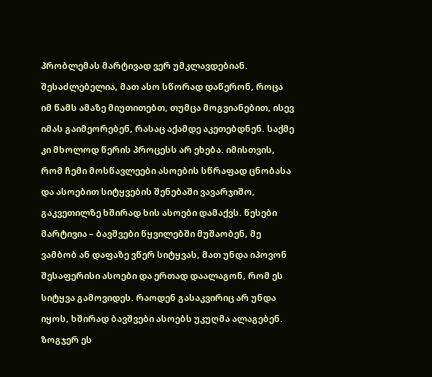პრობლემას მარტივად ვერ უმკლავდებიან. შესაძლებელია, მათ ასო სწორად დაწერონ, როცა იმ წამს ამაზე მიუთითებთ, თუმცა მოგვიანებით, ისევ იმას გაიმეორებენ, რასაც აქამდე აკეთებდნენ. საქმე კი მხოლოდ წერის პროცესს არ ეხება. იმისთვის, რომ ჩემი მოსწავლეები ასოების სწრაფად ცნობასა და ასოებით სიტყვების შენებაში ვავარჯიშო, გაკვეთილზე ხშირად ხის ასოები დამაქვს. წესები მარტივია – ბავშვები წყვილებში მუშაობენ, მე ვამბობ ან დაფაზე ვწერ სიტყვას, მათ უნდა იპოვონ შესაფერისი ასოები და ერთად დაალაგონ, რომ ეს სიტყვა გამოვიდეს. რაოდენ გასაკვირიც არ უნდა იყოს, ხშირად ბავშვები ასოებს უკუღმა ალაგებენ. ზოგჯერ ეს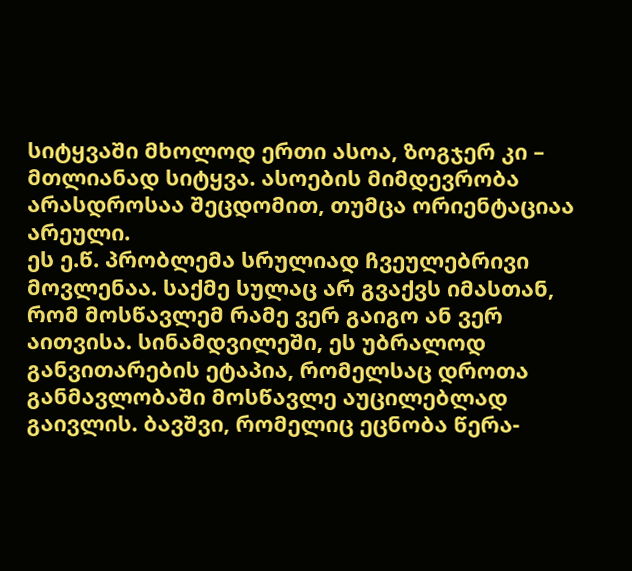სიტყვაში მხოლოდ ერთი ასოა, ზოგჯერ კი – მთლიანად სიტყვა. ასოების მიმდევრობა არასდროსაა შეცდომით, თუმცა ორიენტაციაა არეული.
ეს ე.წ. პრობლემა სრულიად ჩვეულებრივი მოვლენაა. საქმე სულაც არ გვაქვს იმასთან, რომ მოსწავლემ რამე ვერ გაიგო ან ვერ აითვისა. სინამდვილეში, ეს უბრალოდ განვითარების ეტაპია, რომელსაც დროთა განმავლობაში მოსწავლე აუცილებლად გაივლის. ბავშვი, რომელიც ეცნობა წერა-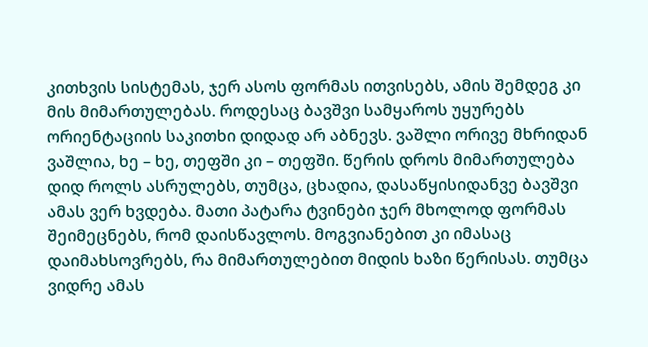კითხვის სისტემას, ჯერ ასოს ფორმას ითვისებს, ამის შემდეგ კი მის მიმართულებას. როდესაც ბავშვი სამყაროს უყურებს ორიენტაციის საკითხი დიდად არ აბნევს. ვაშლი ორივე მხრიდან ვაშლია, ხე – ხე, თეფში კი – თეფში. წერის დროს მიმართულება დიდ როლს ასრულებს, თუმცა, ცხადია, დასაწყისიდანვე ბავშვი ამას ვერ ხვდება. მათი პატარა ტვინები ჯერ მხოლოდ ფორმას შეიმეცნებს, რომ დაისწავლოს. მოგვიანებით კი იმასაც დაიმახსოვრებს, რა მიმართულებით მიდის ხაზი წერისას. თუმცა ვიდრე ამას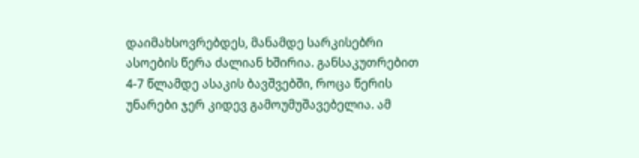დაიმახსოვრებდეს, მანამდე სარკისებრი ასოების წერა ძალიან ხშირია. განსაკუთრებით 4-7 წლამდე ასაკის ბავშვებში, როცა წერის უნარები ჯერ კიდევ გამოუმუშავებელია. ამ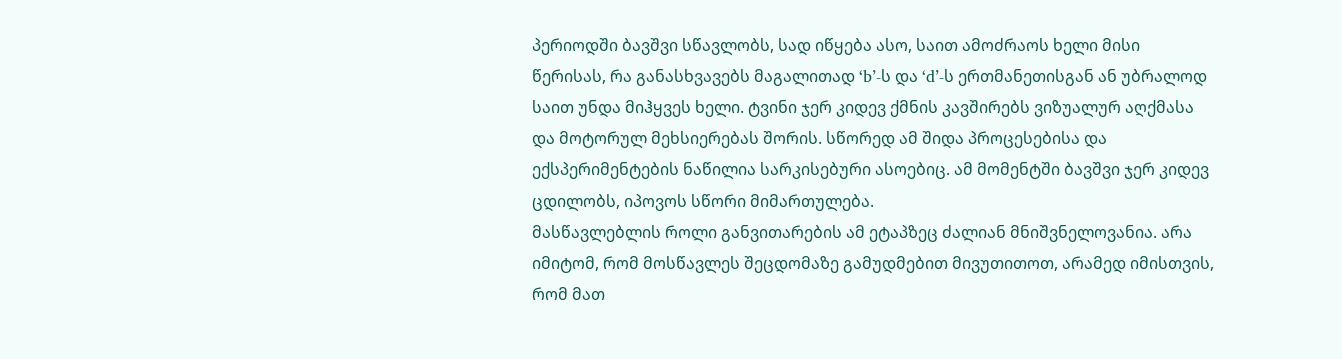პერიოდში ბავშვი სწავლობს, სად იწყება ასო, საით ამოძრაოს ხელი მისი წერისას, რა განასხვავებს მაგალითად ‘b’-ს და ‘d’-ს ერთმანეთისგან ან უბრალოდ საით უნდა მიჰყვეს ხელი. ტვინი ჯერ კიდევ ქმნის კავშირებს ვიზუალურ აღქმასა და მოტორულ მეხსიერებას შორის. სწორედ ამ შიდა პროცესებისა და ექსპერიმენტების ნაწილია სარკისებური ასოებიც. ამ მომენტში ბავშვი ჯერ კიდევ ცდილობს, იპოვოს სწორი მიმართულება.
მასწავლებლის როლი განვითარების ამ ეტაპზეც ძალიან მნიშვნელოვანია. არა იმიტომ, რომ მოსწავლეს შეცდომაზე გამუდმებით მივუთითოთ, არამედ იმისთვის, რომ მათ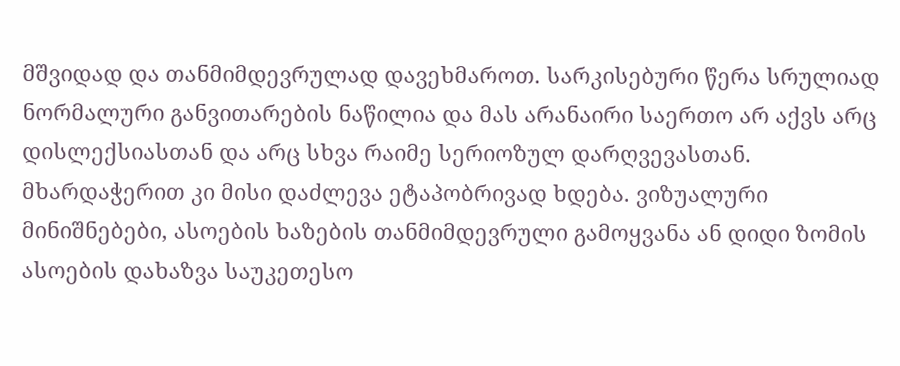მშვიდად და თანმიმდევრულად დავეხმაროთ. სარკისებური წერა სრულიად ნორმალური განვითარების ნაწილია და მას არანაირი საერთო არ აქვს არც დისლექსიასთან და არც სხვა რაიმე სერიოზულ დარღვევასთან. მხარდაჭერით კი მისი დაძლევა ეტაპობრივად ხდება. ვიზუალური მინიშნებები, ასოების ხაზების თანმიმდევრული გამოყვანა ან დიდი ზომის ასოების დახაზვა საუკეთესო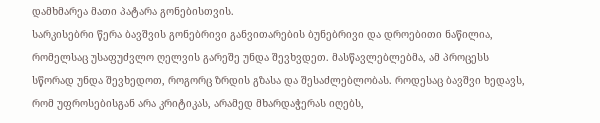დამხმარეა მათი პატარა გონებისთვის.
სარკისებრი წერა ბავშვის გონებრივი განვითარების ბუნებრივი და დროებითი ნაწილია, რომელსაც უსაფუძვლო ღელვის გარეშე უნდა შევხვდეთ. მასწავლებლებმა, ამ პროცესს სწორად უნდა შევხედოთ, როგორც ზრდის გზასა და შესაძლებლობას. როდესაც ბავშვი ხედავს, რომ უფროსებისგან არა კრიტიკას, არამედ მხარდაჭერას იღებს,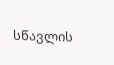სწავლის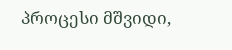პროცესი მშვიდი,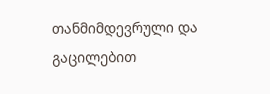თანმიმდევრული და გაცილებით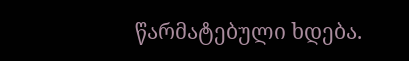წარმატებული ხდება.